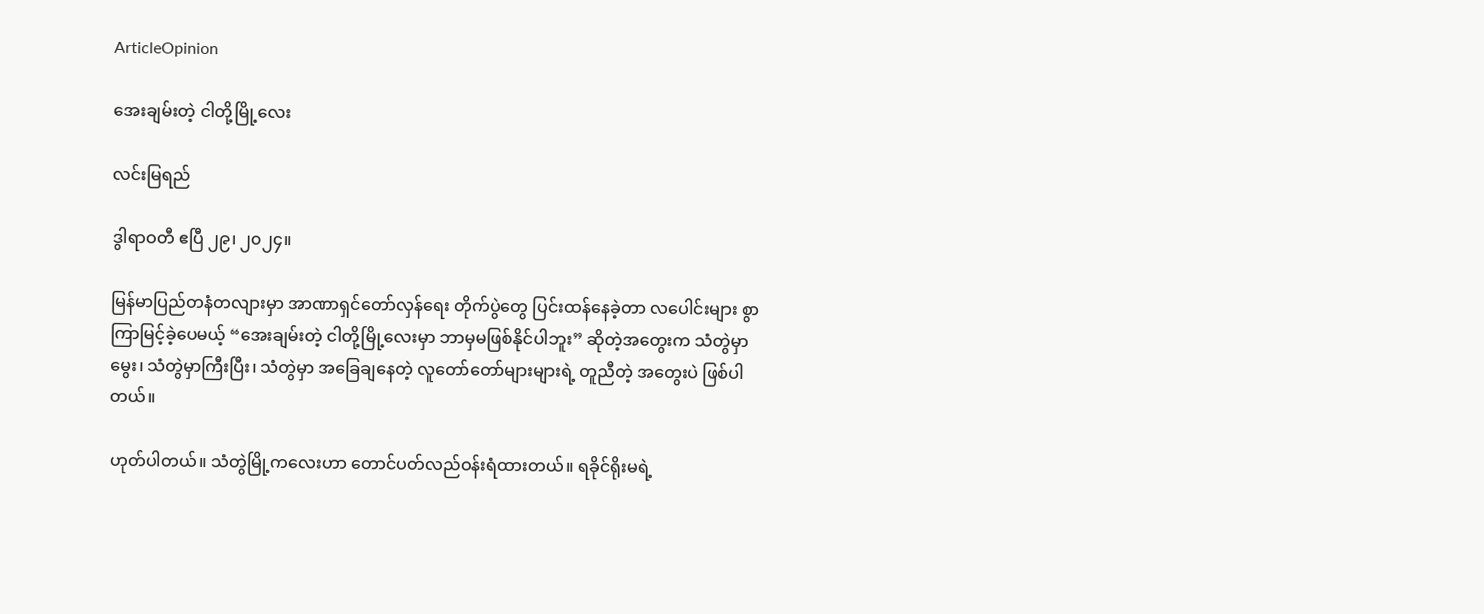ArticleOpinion

အေးချမ်းတဲ့ ငါတို့မြို့လေး

လင်းမြရည်

ဒွါရာဝတီ ဧပြီ ၂၉၊ ၂၀၂၄။

မြန်မာပြည်တနံတလျားမှာ အာဏာရှင်တော်လှန်ရေး တိုက်ပွဲတွေ ပြင်းထန်နေခဲ့တာ လပေါင်းများ စွာ ကြာမြင့်ခဲ့ပေမယ့် “အေးချမ်းတဲ့ ငါတို့မြို့လေးမှာ ဘာမှမဖြစ်နိုင်ပါဘူး” ဆိုတဲ့အတွေးက သံတွဲမှာ မွေး၊ သံတွဲမှာကြီးပြီး၊ သံတွဲမှာ အခြေချနေတဲ့ လူတော်တော်များများရဲ့ တူညီတဲ့ အတွေးပဲ ဖြစ်ပါတယ်။

ဟုတ်ပါတယ်။ သံတွဲမြို့ကလေးဟာ တောင်ပတ်လည်ဝန်းရံထားတယ်။ ရခိုင်ရိုးမရဲ့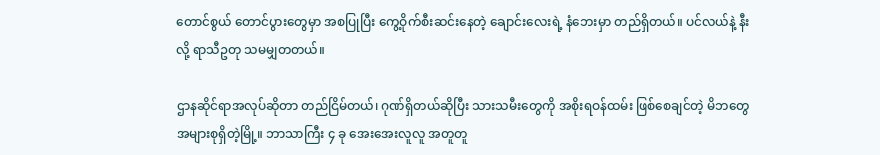တောင်စွယ် တောင်ပွားတွေမှာ အစပြုပြီး ကွေ့ဝိုက်စီးဆင်းနေတဲ့ ချောင်းလေးရဲ့ နံဘေးမှာ တည်ရှိတယ်။ ပင်လယ်နဲ့ နီးလို့ ရာသီဥတု သမမျှတတယ်။

ဌာနဆိုင်ရာအလုပ်ဆိုတာ တည်ငြိမ်တယ်၊ ဂုဏ်ရှိတယ်ဆိုပြီး သားသမီးတွေကို အစိုးရဝန်ထမ်း ဖြစ်စေချင်တဲ့ မိဘတွေ အများစုရှိတဲ့မြို့။ ဘာသာကြီး ၄ ခု အေးအေးလူလူ အတူတူ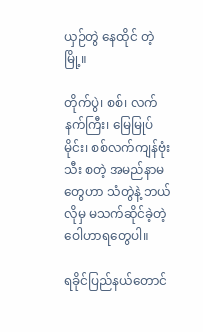ယှဉ်တွဲ နေထိုင် တဲ့မြို့။

တိုက်ပွဲ၊ စစ်၊ လက်နက်ကြီး၊ မြေမြုပ်မိုင်း၊ စစ်လက်ကျန်ဗုံးသီး စတဲ့ အမည်နာမတွေဟာ သံတွဲနဲ့ ဘယ်လိုမှ မသက်ဆိုင်ခဲ့တဲ့ ဝေါဟာရတွေပါ။

ရခိုင်ပြည်နယ်တောင်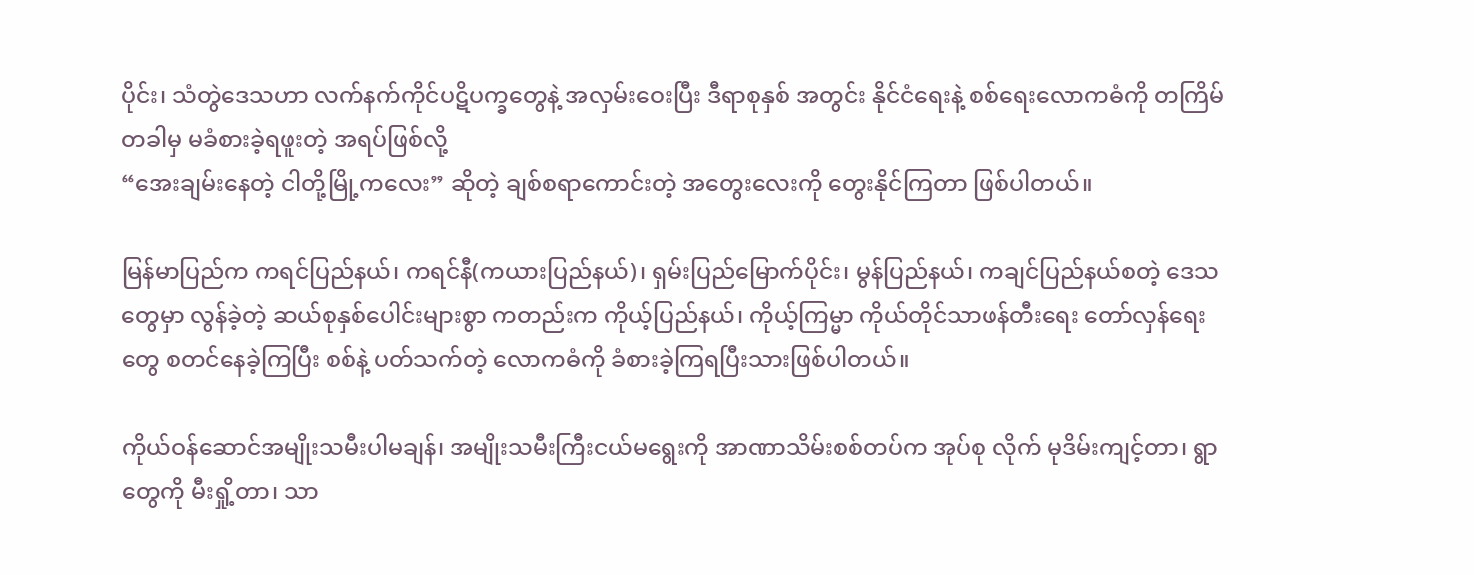ပိုင်း၊ သံတွဲဒေသဟာ လက်နက်ကိုင်ပဋိပက္ခတွေနဲ့ အလှမ်းဝေးပြီး ဒီရာစုနှစ် အတွင်း နိုင်ငံရေးနဲ့ စစ်ရေးလောကဓံကို တကြိမ်တခါမှ မခံစားခဲ့ရဖူးတဲ့ အရပ်ဖြစ်လို့
“အေးချမ်းနေတဲ့ ငါတို့မြို့ကလေး” ဆိုတဲ့ ချစ်စရာကောင်းတဲ့ အတွေးလေးကို တွေးနိုင်ကြတာ ဖြစ်ပါတယ်။

မြန်မာပြည်က ကရင်ပြည်နယ်၊ ကရင်နီ(ကယားပြည်နယ်)၊ ရှမ်းပြည်မြောက်ပိုင်း၊ မွန်ပြည်နယ်၊ ကချင်ပြည်နယ်စတဲ့ ဒေသတွေမှာ လွန်ခဲ့တဲ့ ဆယ်စုနှစ်ပေါင်းများစွာ ကတည်းက ကိုယ့်ပြည်နယ်၊ ကိုယ့်ကြမ္မာ ကိုယ်တိုင်သာဖန်တီးရေး တော်လှန်ရေးတွေ စတင်နေခဲ့ကြပြီး စစ်နဲ့ ပတ်သက်တဲ့ လောကဓံကို ခံစားခဲ့ကြရပြီးသားဖြစ်ပါတယ်။

ကိုယ်ဝန်ဆောင်အမျိုးသမီးပါမချန်၊ အမျိုးသမီးကြီးငယ်မရွေးကို အာဏာသိမ်းစစ်တပ်က အုပ်စု လိုက် မုဒိမ်းကျင့်တာ၊ ရွာတွေကို မီးရှို့တာ၊ သာ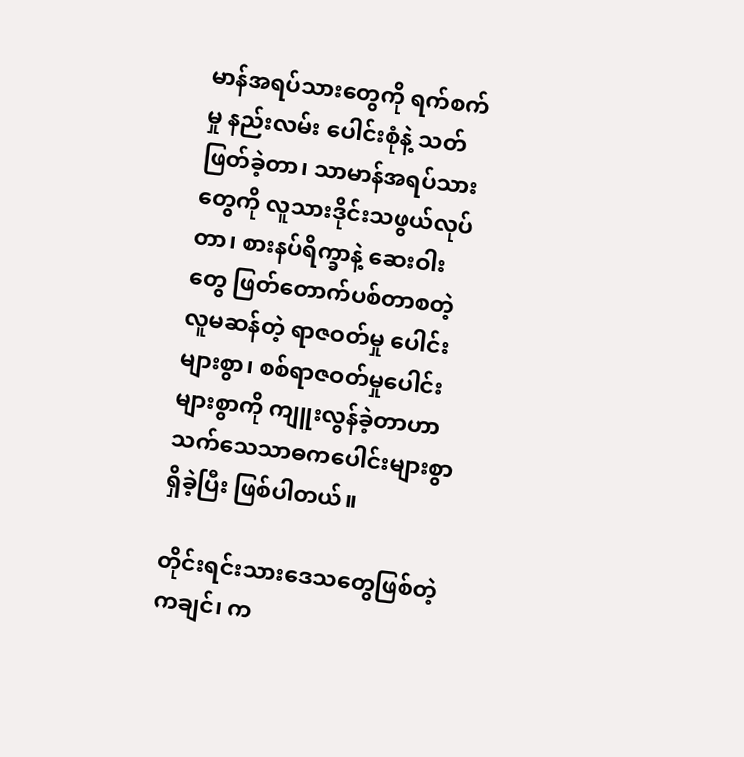မာန်အရပ်သားတွေကို ရက်စက်မှု နည်းလမ်း ပေါင်းစုံနဲ့ သတ်ဖြတ်ခဲ့တာ၊ သာမာန်အရပ်သားတွေကို လူသားဒိုင်းသဖွယ်လုပ်တာ၊ စားနပ်ရိက္ခာနဲ့ ဆေးဝါးတွေ ဖြတ်တောက်ပစ်တာစတဲ့ လူမဆန်တဲ့ ရာဇဝတ်မှု ပေါင်းများစွာ၊ စစ်ရာဇဝတ်မှုပေါင်း များစွာကို ကျူးလွန်ခဲ့တာဟာ သက်သေသာဓကပေါင်းများစွာရှိခဲ့ပြီး ဖြစ်ပါတယ်။

တိုင်းရင်းသားဒေသတွေဖြစ်တဲ့ ကချင်၊ က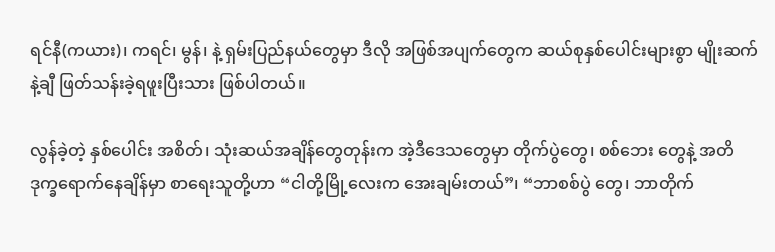ရင်နီ(ကယား)၊ ကရင်၊ မွန်၊ နဲ့ ရှမ်းပြည်နယ်တွေမှာ ဒီလို အဖြစ်အပျက်တွေက ဆယ်စုနှစ်ပေါင်းများစွာ မျိုးဆက်နဲ့ချီ ဖြတ်သန်းခဲ့ရဖူးပြီးသား ဖြစ်ပါတယ်။

လွန်ခဲ့တဲ့ နှစ်ပေါင်း အစိတ်၊ သုံးဆယ်အချိန်တွေတုန်းက အဲ့ဒီဒေသတွေမှာ တိုက်ပွဲတွေ၊ စစ်ဘေး တွေနဲ့ အတိဒုက္ခရောက်နေချိန်မှာ စာရေးသူတို့ဟာ “ငါတို့မြို့လေးက အေးချမ်းတယ်”၊ “ဘာစစ်ပွဲ တွေ၊ ဘာတိုက်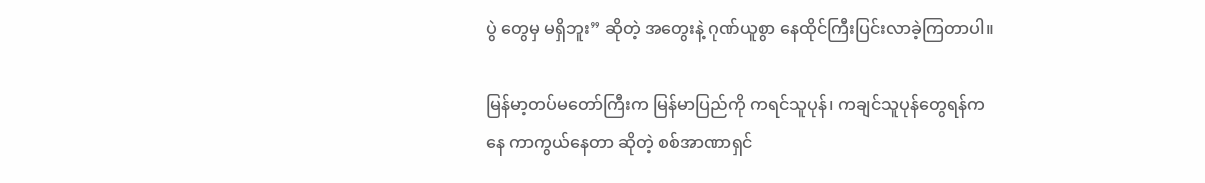ပွဲ တွေမှ မရှိဘူး” ဆိုတဲ့ အတွေးနဲ့ ဂုဏ်ယူစွာ နေထိုင်ကြီးပြင်းလာခဲ့ကြတာပါ။

မြန်မာ့တပ်မတော်ကြီးက မြန်မာပြည်ကို ကရင်သူပုန်၊ ကချင်သူပုန်တွေရန်ကနေ ကာကွယ်နေတာ ဆိုတဲ့ စစ်အာဏာရှင်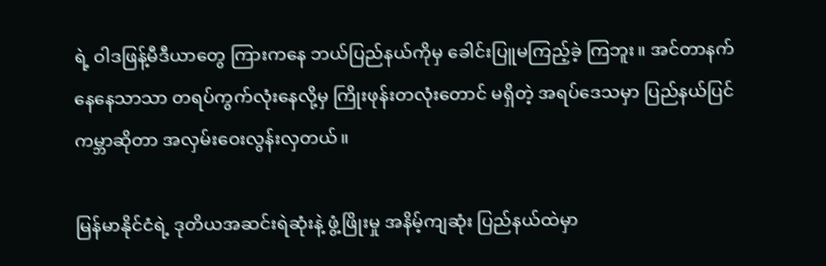ရဲ့ ဝါဒဖြန့်မီဒီယာတွေ ကြားကနေ ဘယ်ပြည်နယ်ကိုမှ ခေါင်းပြူမကြည့်ခဲ့ ကြဘူး။ အင်တာနက်နေနေသာသာ တရပ်ကွက်လုံးနေလို့မှ ကြိုးဖုန်းတလုံးတောင် မရှိတဲ့ အရပ်ဒေသမှာ ပြည်နယ်ပြင်ကမ္ဘာဆိုတာ အလှမ်းဝေးလွန်းလှတယ်။

မြန်မာနိုင်ငံရဲ့ ဒုတိယအဆင်းရဲဆုံးနဲ့ ဖွံ့ဖြိုးမှု အနိမ့်ကျဆုံး ပြည်နယ်ထဲမှာ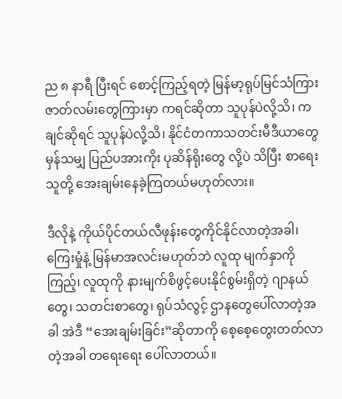ည ၈ နာရီ ပြီးရင် စောင့်ကြည့်ရတဲ့ မြန်မာ့ရုပ်မြင်သံကြားဇာတ်လမ်းတွေကြားမှာ ကရင်ဆိုတာ သူပုန်ပဲလို့သိ၊ ကချင်ဆိုရင် သူပုန်ပဲလို့သိ၊ နိုင်ငံတကာသတင်းမီဒီယာတွေမှန်သမျှ ပြည်ပအားကိုး ပုဆိန်ရိုးတွေ လို့ပဲ သိပြီး စာရေးသူတို့ အေးချမ်းနေခဲ့ကြတယ်မဟုတ်လား။

ဒီလိုနဲ့ ကိုယ်ပိုင်တယ်လီဖုန်းတွေကိုင်နိုင်လာတဲ့အခါ၊ ကြေးမှုံနဲ့ မြန်မာအလင်းမဟုတ်ဘဲ လူထု မျက်နှာကိုကြည့်၊ လူထုကို နားမျက်စိဖွင့်ပေးနိုင်စွမ်းရှိတဲ့ ဂျာနယ်တွေ၊ သတင်းစာတွေ၊ ရုပ်သံလွင့် ဌာနတွေပေါ်လာတဲ့အခါ အဲဒီ “အေးချမ်းခြင်း”ဆိုတာကို စေ့စေ့တွေးတတ်လာတဲ့အခါ တရေးရေး ပေါ်လာတယ်။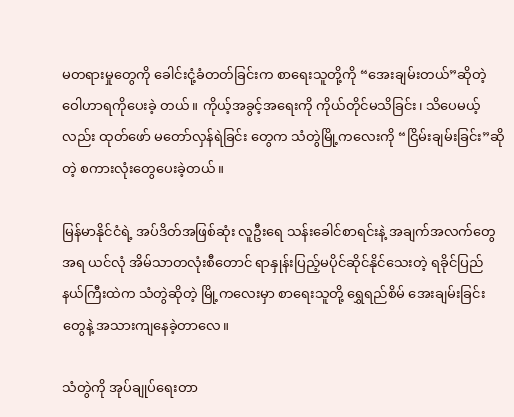မတရားမှုတွေကို ခေါင်းငုံ့ခံတတ်ခြင်းက စာရေးသူတို့ကို “အေးချမ်းတယ်”ဆိုတဲ့ ဝေါဟာရကိုပေးခဲ့ တယ်။ ကိုယ့်အခွင့်အရေးကို ကိုယ်တိုင်မသိခြင်း၊ သိပေမယ့်လည်း ထုတ်ဖော် မတော်လှန်ရဲခြင်း တွေက သံတွဲမြို့ကလေးကို “ငြိမ်းချမ်းခြင်း”ဆိုတဲ့ စကားလုံးတွေပေးခဲ့တယ်။

မြန်မာနိုင်ငံရဲ့ အပ်ဒိတ်အဖြစ်ဆုံး လူဦးရေ သန်းခေါင်စာရင်းနဲ့ အချက်အလက်တွေအရ ယင်လုံ အိမ်သာတလုံးစီတောင် ရာနှုန်းပြည့်မပိုင်ဆိုင်နိုင်သေးတဲ့ ရခိုင်ပြည်နယ်ကြီးထဲက သံတွဲဆိုတဲ့ မြို့ကလေးမှာ စာရေးသူတို့ ရွှေရည်စိမ် အေးချမ်းခြင်းတွေနဲ့ အသားကျနေခဲ့တာလေ။

သံတွဲကို အုပ်ချုပ်ရေးတာ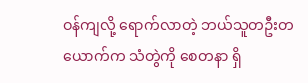ဝန်ကျလို့ ရောက်လာတဲ့ ဘယ်သူတဦးတယောက်က သံတွဲကို စေတနာ ရှိ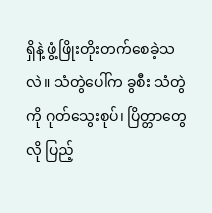ရှိနဲ့ ဖွံ့ဖြိုးတိုးတက်စေခဲ့သလဲ။ သံတွဲပေါ်က ခွစီး သံတွဲကို ဂုတ်သွေးစုပ်၊ ပြိတ္တာတွေလို ပြည့်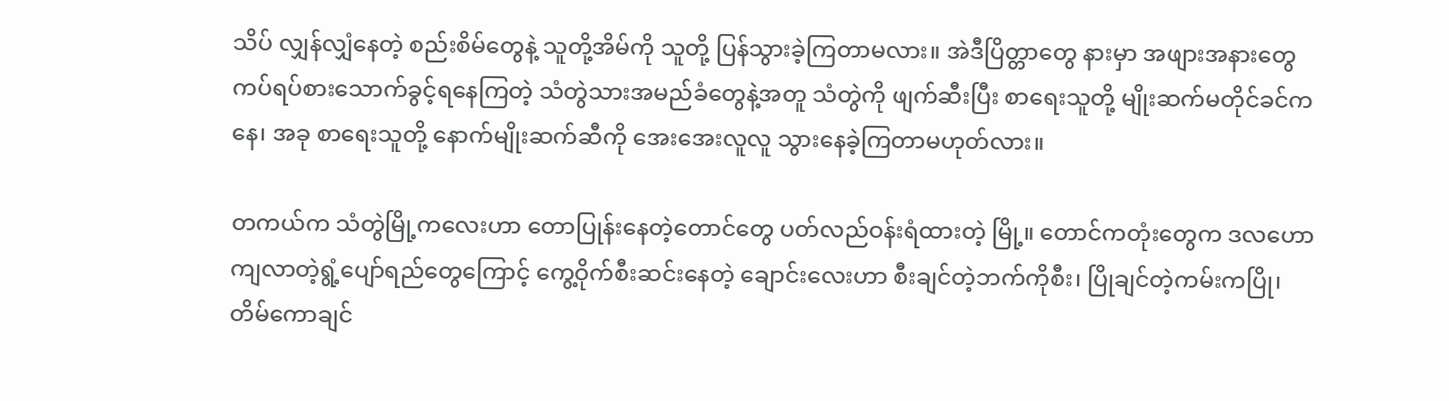သိပ် လျှန်လျှံနေတဲ့ စည်းစိမ်တွေနဲ့ သူတို့အိမ်ကို သူတို့ ပြန်သွားခဲ့ကြတာမလား။ အဲဒီပြိတ္တာတွေ နားမှာ အဖျားအနားတွေ ကပ်ရပ်စားသောက်ခွင့်ရနေကြတဲ့ သံတွဲသားအမည်ခံတွေနဲ့အတူ သံတွဲကို ဖျက်ဆီးပြီး စာရေးသူတို့ မျိုးဆက်မတိုင်ခင်ကနေ၊ အခု စာရေးသူတို့ နောက်မျိုးဆက်ဆီကို အေးအေးလူလူ သွားနေခဲ့ကြတာမဟုတ်လား။

တကယ်က သံတွဲမြို့ကလေးဟာ တောပြုန်းနေတဲ့တောင်တွေ ပတ်လည်ဝန်းရံထားတဲ့ မြို့။ တောင်ကတုံးတွေက ဒလဟောကျလာတဲ့ရွံ့ပျော်ရည်တွေကြောင့် ကွေ့ဝိုက်စီးဆင်းနေတဲ့ ချောင်းလေးဟာ စီးချင်တဲ့ဘက်ကိုစီး၊ ပြိုချင်တဲ့ကမ်းကပြို၊ တိမ်ကောချင်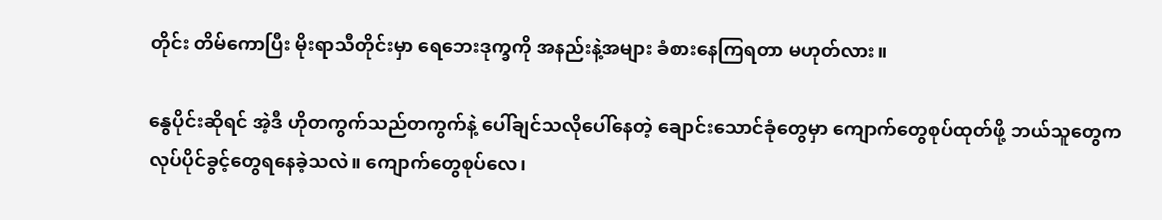တိုင်း တိမ်ကောပြီး မိုးရာသီတိုင်းမှာ ရေဘေးဒုက္ခကို အနည်းနဲ့အများ ခံစားနေကြရတာ မဟုတ်လား။

နွေပိုင်းဆိုရင် အဲ့ဒီ ဟိုတကွက်သည်တကွက်နဲ့ ပေါ်ချင်သလိုပေါ်နေတဲ့ ချောင်းသောင်ခုံတွေမှာ ကျောက်တွေစုပ်ထုတ်ဖို့ ဘယ်သူတွေက လုပ်ပိုင်ခွင့်တွေရနေခဲ့သလဲ။ ကျောက်တွေစုပ်လေ၊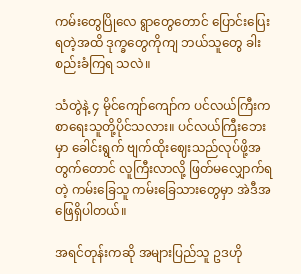ကမ်းတွေပြိုလေ ရွာတွေတောင် ပြောင်းပြေးရတဲ့အထိ ဒုက္ခတွေကိုကျ ဘယ်သူတွေ ခါးစည်းခံကြရ သလဲ။

သံတွဲနဲ့ ၄ မိုင်ကျော်ကျော်က ပင်လယ်ကြီးက စာရေးသူတို့ပိုင်သလား။ ပင်လယ်ကြီးဘေးမှာ ခေါင်းရွက် ဗျက်ထိုးဈေးသည်လုပ်ဖို့အတွက်တောင် လူကြီးလာလို့ ဖြတ်မလျှောက်ရတဲ့ ကမ်းခြေသူ ကမ်းခြေသားတွေမှာ အဲဒီအဖြေရှိပါတယ်။

အရင်တုန်းကဆို အများပြည်သူ ဥဒဟို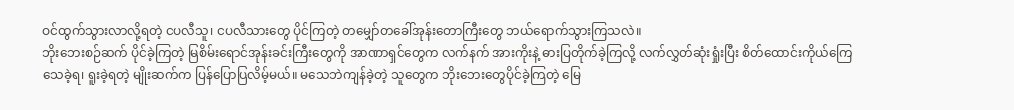ဝင်ထွက်သွားလာလို့ရတဲ့ ငပလီသူ၊ ငပလီသားတွေ ပိုင်ကြတဲ့ တမျှော်တခေါ်အုန်းတောကြီးတွေ ဘယ်ရောက်သွားကြသလဲ။
ဘိုးဘေးစဉ်ဆက် ပိုင်ခဲ့ကြတဲ့ မြစိမ်းရောင်အုန်းခင်းကြီးတွေကို အာဏာရှင်တွေက လက်နက် အားကိုးနဲ့ ဓားပြတိုက်ခဲ့ကြလို့ လက်လွှတ်ဆုံးရှုံးပြီး စိတ်ထောင်းကိုယ်ကြေ သေခဲ့ရ၊ ရူးခဲ့ရတဲ့ မျိုးဆက်က ပြန်ပြောပြလိမ့်မယ်။ မသေဘဲကျန်ခဲ့တဲ့ သူတွေက ဘိုးဘေးတွေပိုင်ခဲ့ကြတဲ့ မြေ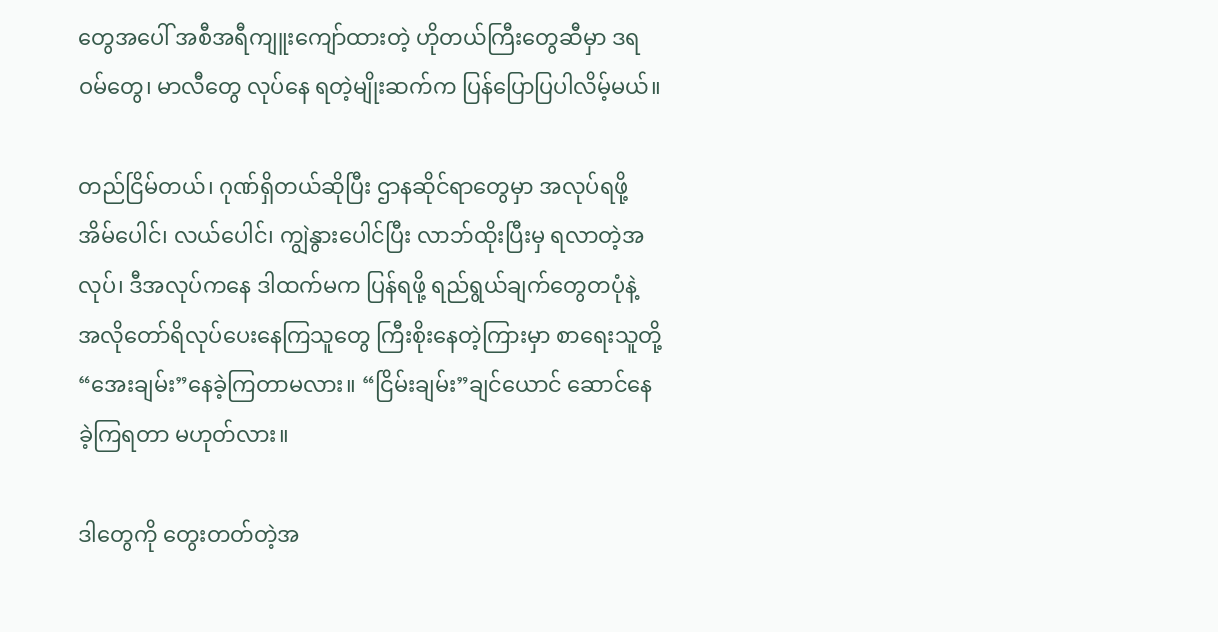တွေအပေါ် အစီအရီကျူးကျော်ထားတဲ့ ဟိုတယ်ကြီးတွေဆီမှာ ဒရဝမ်တွေ၊ မာလီတွေ လုပ်နေ ရတဲ့မျိုးဆက်က ပြန်ပြောပြပါလိမ့်မယ်။

တည်ငြိမ်တယ်၊ ဂုဏ်ရှိတယ်ဆိုပြီး ဌာနဆိုင်ရာတွေမှာ အလုပ်ရဖို့ အိမ်ပေါင်၊ လယ်ပေါင်၊ ကျွဲနွားပေါင်ပြီး လာဘ်ထိုးပြီးမှ ရလာတဲ့အလုပ်၊ ဒီအလုပ်ကနေ ဒါထက်မက ပြန်ရဖို့ ရည်ရွယ်ချက်တွေတပုံနဲ့ အလိုတော်ရိလုပ်ပေးနေကြသူတွေ ကြီးစိုးနေတဲ့ကြားမှာ စာရေးသူတို့ “အေးချမ်း”နေခဲ့ကြတာမလား။ “ငြိမ်းချမ်း”ချင်ယောင် ဆောင်နေခဲ့ကြရတာ မဟုတ်လား။

ဒါတွေကို တွေးတတ်တဲ့အ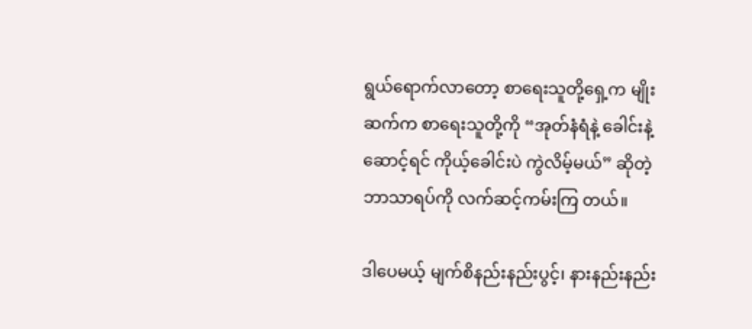ရွယ်ရောက်လာတော့ စာရေးသူတို့ရှေ့က မျိုးဆက်က စာရေးသူတို့ကို “အုတ်နံရံနဲ့ ခေါင်းနဲ့ဆောင့်ရင် ကိုယ့်ခေါင်းပဲ ကွဲလိမ့်မယ်” ဆိုတဲ့ ဘာသာရပ်ကို လက်ဆင့်ကမ်းကြ တယ်။

ဒါပေမယ့် မျက်စိနည်းနည်းပွင့်၊ နားနည်းနည်း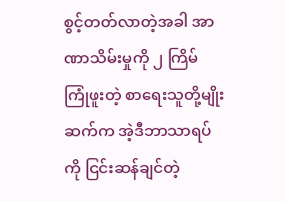စွင့်တတ်လာတဲ့အခါ အာဏာသိမ်းမှုကို ၂ ကြိမ် ကြုံဖူးတဲ့ စာရေးသူတို့မျိုးဆက်က အဲ့ဒီဘာသာရပ်ကို ငြင်းဆန်ချင်တဲ့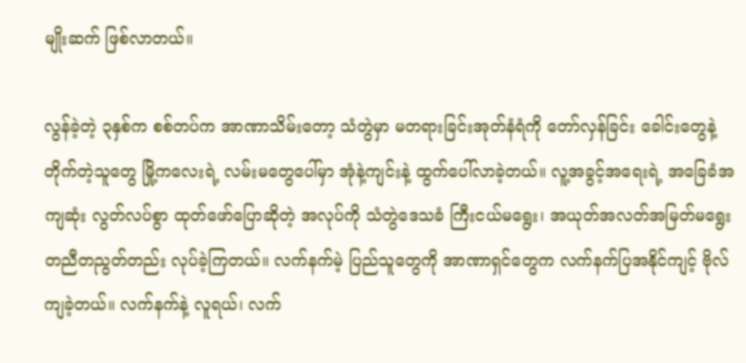မျိုးဆက် ဖြစ်လာတယ်။

လွန်ခဲ့တဲ့ ၃နှစ်က စစ်တပ်က အာဏာသိမ်းတော့ သံတွဲမှာ မတရားခြင်းအုတ်နံရံကို တော်လှန်ခြင်း ခေါင်းတွေနဲ့ တိုက်တဲ့သူတွေ မြို့ကလေးရဲ့ လမ်းမတွေပေါ်မှာ အုံနဲ့ကျင်းနဲ့ ထွက်ပေါ်လာခဲ့တယ်။ လူ့အခွင့်အရေးရဲ့ အခြေခံအကျဆုံး လွတ်လပ်စွာ ထုတ်ဖော်ပြောဆိုတဲ့ အလုပ်ကို သံတွဲဒေသခံ ကြီးငယ်မရွေး၊ အယုတ်အလတ်အမြတ်မရွေး တညီတညွတ်တည်း လုပ်ခဲ့ကြတယ်။ လက်နက်မဲ့ ပြည်သူတွေကို အာဏာရှင်တွေက လက်နက်ပြအနိုင်ကျင့် ဗိုလ်ကျခဲ့တယ်။ လက်နက်နဲ့ လူရယ်၊ လက်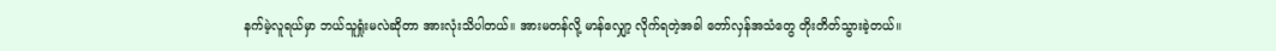နက်မဲ့လူရယ်မှာ ဘယ်သူရှုံးမလဲဆိုတာ အားလုံးသိပါတယ်။ အားမတန်လို့ မာန်လျှော့ လိုက်ရတဲ့အခါ တော်လှန်အသံတွေ တိုးတိတ်သွားခဲ့တယ်။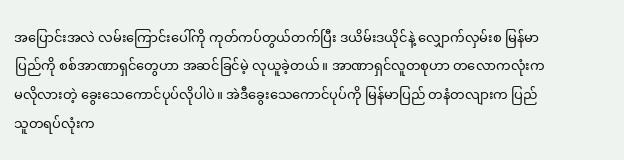အပြောင်းအလဲ လမ်းကြောင်းပေါ်ကို ကုတ်ကပ်တွယ်တက်ပြီး ဒယိမ်းဒယိုင်နဲ့ လျှောက်လှမ်းစ မြန်မာပြည်ကို စစ်အာဏာရှင်တွေဟာ အဆင်ခြင်မဲ့ လုယူခဲ့တယ်။ အာဏာရှင်လူတစုဟာ တလောကလုံးက မလိုလားတဲ့ ခွေးသေကောင်ပုပ်လိုပါပဲ။ အဲဒီခွေးသေကောင်ပုပ်ကို မြန်မာပြည် တနံတလျားက ပြည်သူတရပ်လုံးက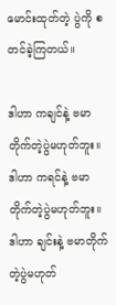မောင်းထုတ်တဲ့ ပွဲကို စတင်ခဲ့ကြတယ်။

ဒါဟာ ကချင်နဲ့ ဗမာ တိုက်တဲ့ပွဲမဟုတ်ဘူး။
ဒါဟာ ကရင်နဲ့ ဗမာတိုက်တဲ့ပွဲမဟုတ်ဘူး။
ဒါဟာ ချင်းနဲ့ ဗမာတိုက်တဲ့ပွဲမဟုတ်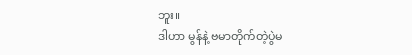ဘူး။
ဒါဟာ မွန်နဲ့ ဗမာတိုက်တဲ့ပွဲမ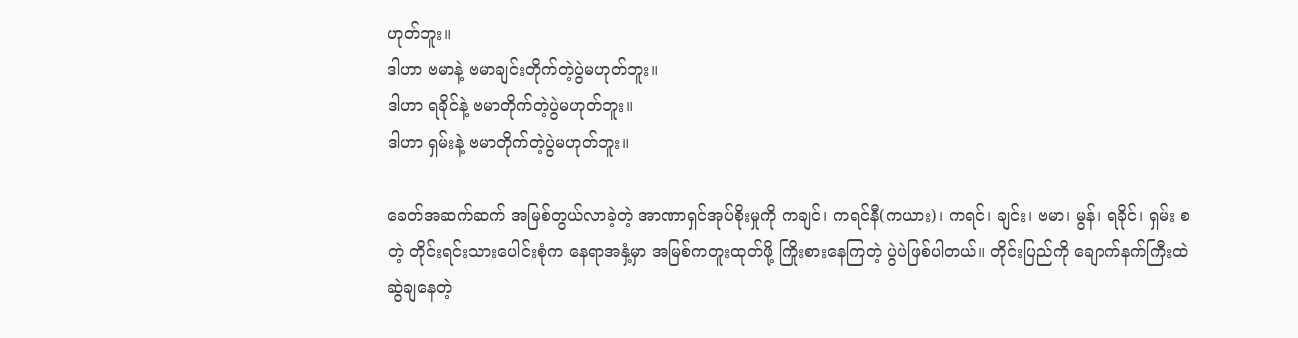ဟုတ်ဘူး။
ဒါဟာ ဗမာနဲ့ ဗမာချင်းတိုက်တဲ့ပွဲမဟုတ်ဘူး။
ဒါဟာ ရခိုင်နဲ့ ဗမာတိုက်တဲ့ပွဲမဟုတ်ဘူး။
ဒါဟာ ရှမ်းနဲ့ ဗမာတိုက်တဲ့ပွဲမဟုတ်ဘူး။

ခေတ်အဆက်ဆက် အမြစ်တွယ်လာခဲ့တဲ့ အာဏာရှင်အုပ်စိုးမှုကို ကချင်၊ ကရင်နီ(ကယား)၊ ကရင်၊ ချင်း၊ ဗမာ၊ မွန်၊ ရခိုင်၊ ရှမ်း စတဲ့ တိုင်းရင်းသားပေါင်းစုံက နေရာအနှံ့မှာ အမြစ်ကတူးထုတ်ဖို့ ကြိုးစားနေကြတဲ့ ပွဲပဲဖြစ်ပါတယ်။ တိုင်းပြည်ကို ချောက်နက်ကြီးထဲဆွဲချနေတဲ့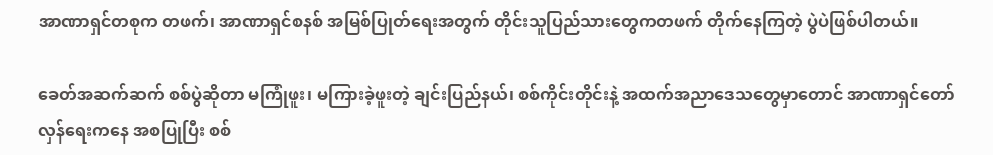အာဏာရှင်တစုက တဖက်၊ အာဏာရှင်စနစ် အမြစ်ပြုတ်ရေးအတွက် တိုင်းသူပြည်သားတွေကတဖက် တိုက်နေကြတဲ့ ပွဲပဲဖြစ်ပါတယ်။

ခေတ်အဆက်ဆက် စစ်ပွဲဆိုတာ မကြုံဖူး၊ မကြားခဲ့ဖူးတဲ့ ချင်းပြည်နယ်၊ စစ်ကိုင်းတိုင်းနဲ့ အထက်အညာဒေသတွေမှာတောင် အာဏာရှင်တော်လှန်ရေးကနေ အစပြုပြီး စစ်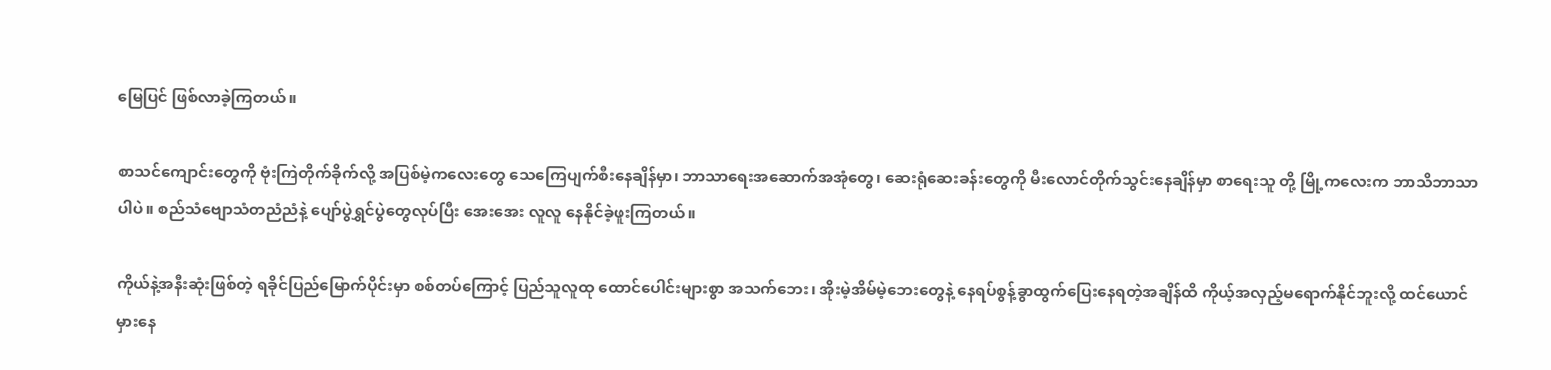မြေပြင် ဖြစ်လာခဲ့ကြတယ်။

စာသင်ကျောင်းတွေကို ဗုံးကြဲတိုက်ခိုက်လို့ အပြစ်မဲ့ကလေးတွေ သေကြေပျက်စီးနေချိန်မှာ၊ ဘာသာရေးအဆောက်အအုံတွေ၊ ဆေးရုံဆေးခန်းတွေကို မီးလောင်တိုက်သွင်းနေချိန်မှာ စာရေးသူ တို့ မြို့ကလေးက ဘာသိဘာသာပါပဲ။ စည်သံဗျောသံတညံညံနဲ့ ပျော်ပွဲရွှင်ပွဲတွေလုပ်ပြီး အေးအေး လူလူ နေနိုင်ခဲ့ဖူးကြတယ်။

ကိုယ်နဲ့အနီးဆုံးဖြစ်တဲ့ ရခိုင်ပြည်မြောက်ပိုင်းမှာ စစ်တပ်ကြောင့် ပြည်သူလူထု ထောင်ပေါင်းများစွာ အသက်ဘေး၊ အိုးမဲ့အိမ်မဲ့ဘေးတွေနဲ့ နေရပ်စွန့်ခွာထွက်ပြေးနေရတဲ့အချိန်ထိ ကိုယ့်အလှည့်မရောက်နိုင်ဘူးလို့ ထင်ယောင် မှားနေ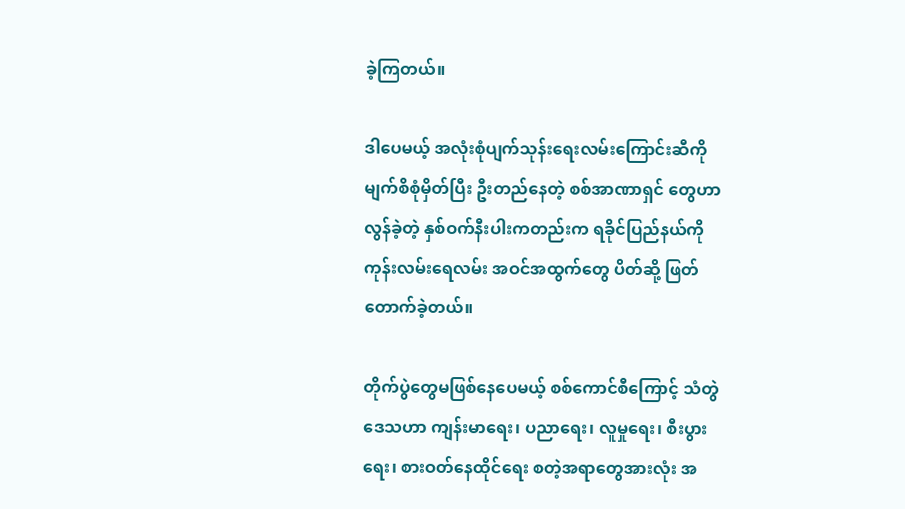ခဲ့ကြတယ်။

ဒါပေမယ့် အလုံးစုံပျက်သုန်းရေးလမ်းကြောင်းဆီကို မျက်စိစုံမှိတ်ပြီး ဦးတည်နေတဲ့ စစ်အာဏာရှင် တွေဟာ လွန်ခဲ့တဲ့ နှစ်ဝက်နီးပါးကတည်းက ရခိုင်ပြည်နယ်ကို ကုန်းလမ်းရေလမ်း အဝင်အထွက်တွေ ပိတ်ဆို့ ဖြတ်တောက်ခဲ့တယ်။

တိုက်ပွဲတွေမဖြစ်နေပေမယ့် စစ်ကောင်စီကြောင့် သံတွဲဒေသဟာ ကျန်းမာရေး၊ ပညာရေး၊ လူမှုရေး၊ စီးပွားရေး၊ စားဝတ်နေထိုင်ရေး စတဲ့အရာတွေအားလုံး အ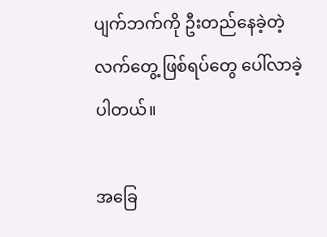ပျက်ဘက်ကို ဦးတည်နေခဲ့တဲ့ လက်တွေ့ ဖြစ်ရပ်တွေ ပေါ်လာခဲ့ပါတယ်။

အခြေ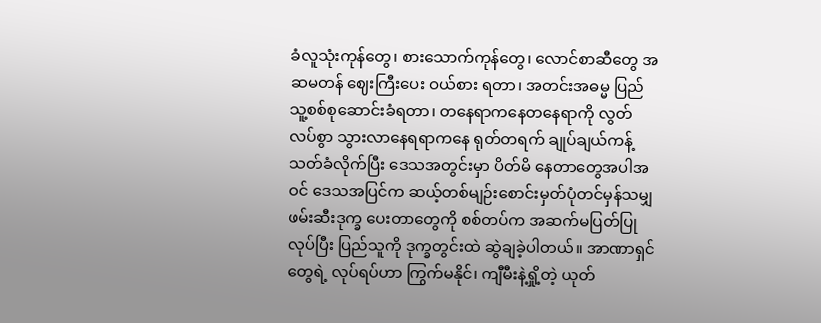ခံလူသုံးကုန်တွေ၊ စားသောက်ကုန်တွေ၊ လောင်စာဆီတွေ အဆမတန် ဈေးကြီးပေး ဝယ်စား ရတာ၊ အတင်းအဓမ္မ ပြည်သူ့စစ်စုဆောင်းခံရတာ၊ တနေရာကနေတနေရာကို လွတ်လပ်စွာ သွားလာနေရရာကနေ ရုတ်တရက် ချုပ်ချယ်ကန့်သတ်ခံလိုက်ပြီး ဒေသအတွင်းမှာ ပိတ်မိ နေတာတွေအပါအဝင် ဒေသအပြင်က ဆယ့်တစ်မျဉ်းစောင်းမှတ်ပုံတင်မှန်သမျှ ဖမ်းဆီးဒုက္ခ ပေးတာတွေကို စစ်တပ်က အဆက်မပြတ်ပြုလုပ်ပြီး ပြည်သူကို ဒုက္ခတွင်းထဲ ဆွဲချခဲ့ပါတယ်။ အာဏာရှင်တွေရဲ့ လုပ်ရပ်ဟာ ကြွက်မနိုင်၊ ကျီမီးနဲ့ရှို့တဲ့ ယုတ်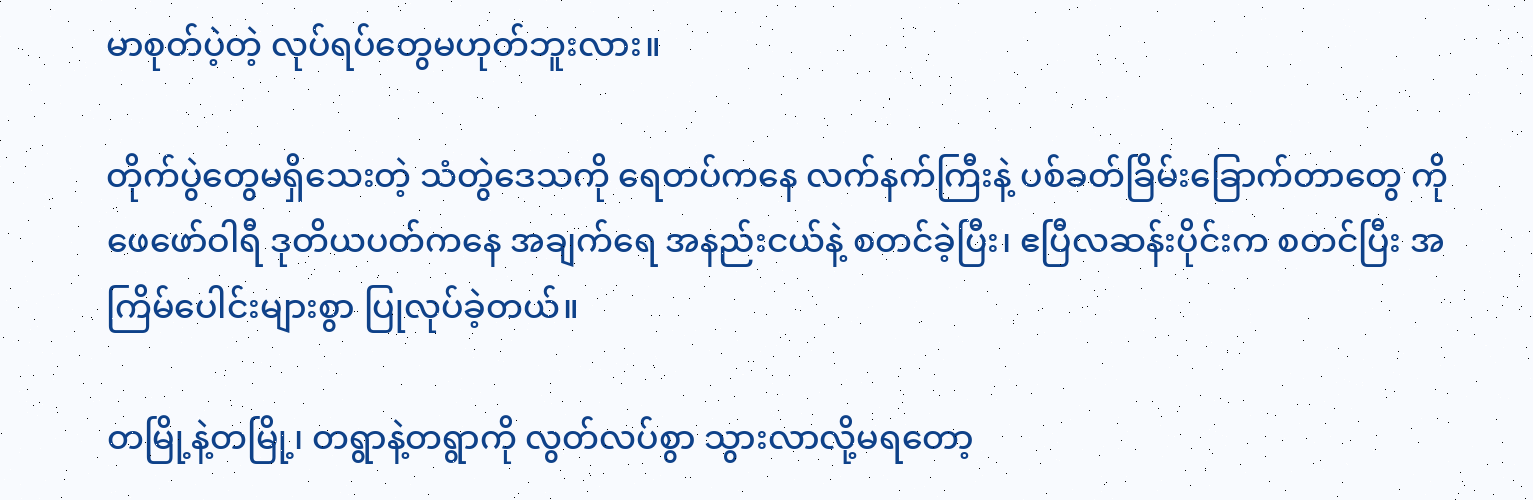မာစုတ်ပဲ့တဲ့ လုပ်ရပ်တွေမဟုတ်ဘူးလား။

တိုက်ပွဲတွေမရှိသေးတဲ့ သံတွဲဒေသကို ရေတပ်ကနေ လက်နက်ကြီးနဲ့ ပစ်ခတ်ခြိမ်းခြောက်တာတွေ ကို ဖေဖော်ဝါရီ ဒုတိယပတ်ကနေ အချက်ရေ အနည်းငယ်နဲ့ စတင်ခဲ့ပြီး၊ ဧပြီလဆန်းပိုင်းက စတင်ပြီး အကြိမ်ပေါင်းများစွာ ပြုလုပ်ခဲ့တယ်။

တမြို့နဲ့တမြို့၊ တရွာနဲ့တရွာကို လွတ်လပ်စွာ သွားလာလို့မရတော့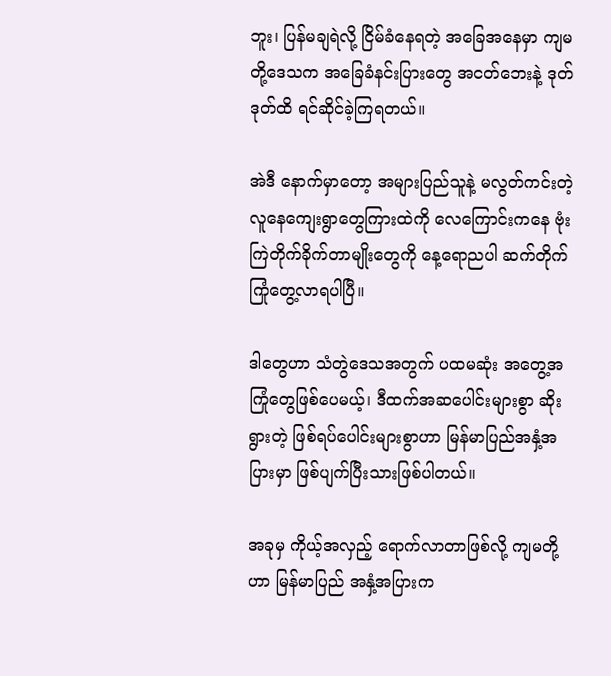ဘူး၊ ပြန်မချရဲလို့ ငြိမ်ခံနေရတဲ့ အခြေအနေမှာ ကျမတို့ဒေသက အခြေခံနင်းပြားတွေ အငတ်ဘေးနဲ့ ဒုတ်ဒုတ်ထိ ရင်ဆိုင်ခဲ့ကြရတယ်။

အဲဒီ နောက်မှာတော့ အများပြည်သူနဲ့ မလွတ်ကင်းတဲ့ လူနေကျေးရွာတွေကြားထဲကို လေကြောင်းကနေ ဗုံးကြဲတိုက်ခိုက်တာမျိုးတွေကို နေ့ရောညပါ ဆက်တိုက် ကြုံတွေ့လာရပါပြီ။

ဒါတွေဟာ သံတွဲဒေသအတွက် ပထမဆုံး အတွေ့အကြုံတွေဖြစ်ပေမယ့်၊ ဒီထက်အဆပေါင်းများစွာ ဆိုးရွားတဲ့ ဖြစ်ရပ်ပေါင်းများစွာဟာ မြန်မာပြည်အနှံ့အပြားမှာ ဖြစ်ပျက်ပြီးသားဖြစ်ပါတယ်။

အခုမှ ကိုယ့်အလှည့် ရောက်လာတာဖြစ်လို့ ကျမတို့ဟာ မြန်မာပြည် အနှံ့အပြားက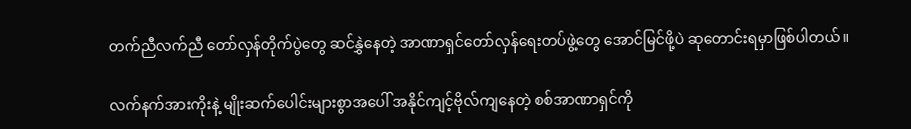တက်ညီလက်ညီ တော်လှန်တိုက်ပွဲတွေ ဆင်နွှဲနေတဲ့ အာဏာရှင်တော်လှန်ရေးတပ်ဖွဲ့တွေ အောင်မြင်ဖို့ပဲ ဆုတောင်းရမှာဖြစ်ပါတယ်။

လက်နက်အားကိုးနဲ့ မျိုးဆက်ပေါင်းများစွာအပေါ် အနိုင်ကျင့်ဗိုလ်ကျနေတဲ့ စစ်အာဏာရှင်ကို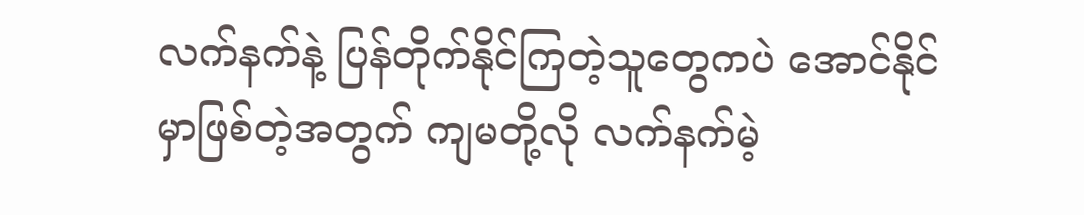လက်နက်နဲ့ ပြန်တိုက်နိုင်ကြတဲ့သူတွေကပဲ အောင်နိုင်မှာဖြစ်တဲ့အတွက် ကျမတို့လို လက်နက်မဲ့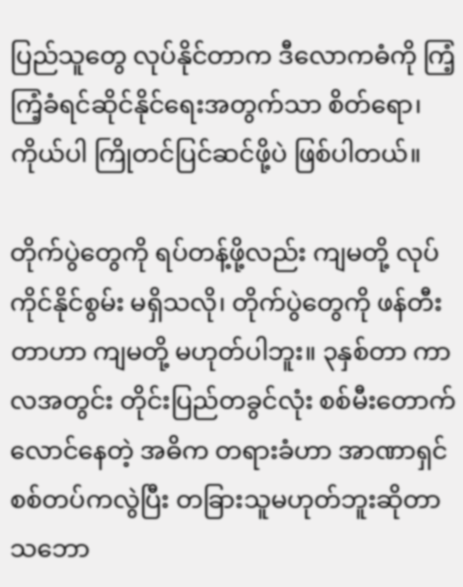ပြည်သူတွေ လုပ်နိုင်တာက ဒီလောကဓံကို ကြံ့ကြံ့ခံရင်ဆိုင်နိုင်ရေးအတွက်သာ စိတ်ရော၊ ကိုယ်ပါ ကြိုတင်ပြင်ဆင်ဖို့ပဲ ဖြစ်ပါတယ်။

တိုက်ပွဲတွေကို ရပ်တန့်ဖို့လည်း ကျမတို့ လုပ်ကိုင်နိုင်စွမ်း မရှိသလို၊ တိုက်ပွဲတွေကို ဖန်တီးတာဟာ ကျမတို့ မဟုတ်ပါဘူး။ ၃နှစ်တာ ကာလအတွင်း တိုင်းပြည်တခွင်လုံး စစ်မီးတောက်လောင်နေတဲ့ အဓိက တရားခံဟာ အာဏာရှင် စစ်တပ်ကလွဲပြီး တခြားသူမဟုတ်ဘူးဆိုတာ သဘော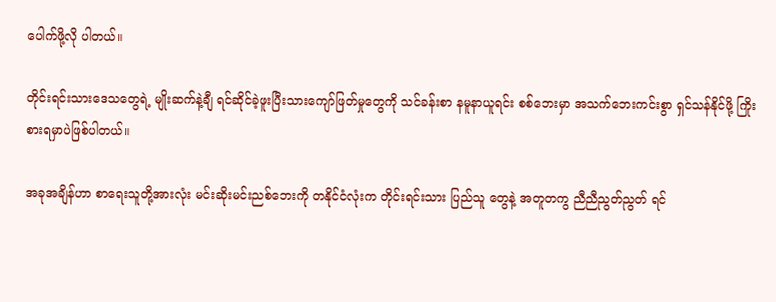ပေါက်ဖို့လို ပါတယ်။

တိုင်းရင်းသားဒေသတွေရဲ့ မျိုးဆက်နဲ့ချီ ရင်ဆိုင်ခဲ့ဖူးပြီးသားကျော်ဖြတ်မှုတွေကို သင်ခန်းစာ နမူနာယူရင်း စစ်ဘေးမှာ အသက်ဘေးကင်းစွာ ရှင်သန်နိုင်ဖို့ ကြိုးစားရမှာပဲဖြစ်ပါတယ်။

အခုအချိန်ဟာ စာရေးသူတို့အားလုံး မင်းဆိုးမင်းညစ်ဘေးကို တနိုင်ငံလုံးက တိုင်းရင်းသား ပြည်သူ တွေနဲ့ အတူတကွ ညီညီညွတ်ညွတ် ရင်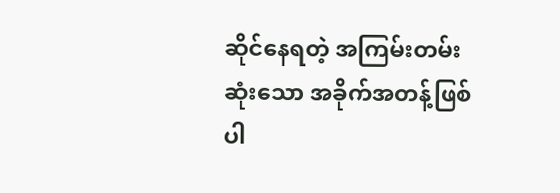ဆိုင်နေရတဲ့ အကြမ်းတမ်းဆုံးသော အခိုက်အတန့်ဖြစ်ပါ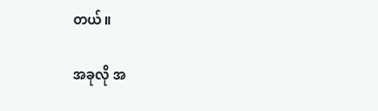တယ်။

အခုလို အ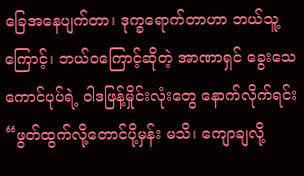ခြေအနေပျက်တာ၊ ဒုက္ခရောက်တာဟာ ဘယ်သူ့ကြောင့်၊ ဘယ်ဝကြောင့်ဆိုတဲ့ အာဏာရှင် ခွေးသေကောင်ပုပ်ရဲ့ ဝါဒဖြန့်မှိုင်းလုံးတွေ နောက်လိုက်ရင်း “ဖွတ်ထွက်လို့တောင်ပို့မှန်း မသိ၊ ကျောချလို့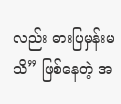လည်း ဓားပြမှန်းမသိ” ဖြစ်နေတဲ့ အ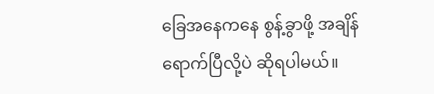ခြေအနေကနေ စွန့်ခွာဖို့ အချိန်ရောက်ပြီလို့ပဲ ဆိုရပါမယ်။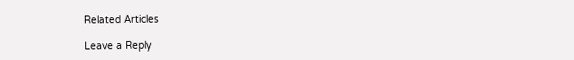Related Articles

Leave a Reply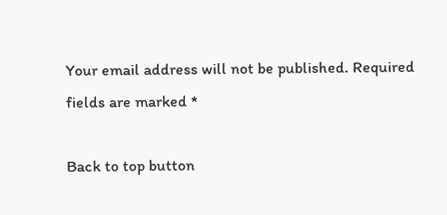Your email address will not be published. Required fields are marked *

Back to top button